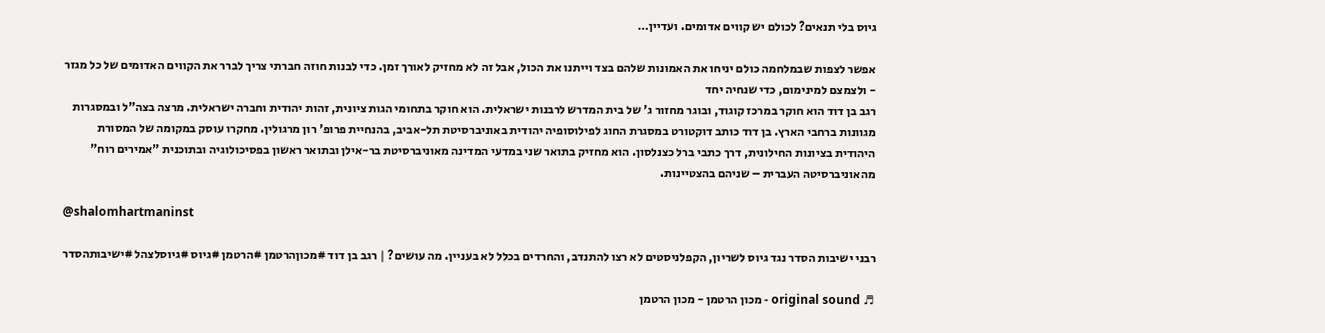גיוס בלי תנאים? לכולם יש קווים אדומים. ועדיין…

אפשר לצפות שבמלחמה כולם יניחו את האמונות שלהם בצד וייתנו את הכול, אבל זה לא מחזיק לאורך זמן. כדי לבנות חוזה חברתי צריך לברר את הקווים האדומים של כל מגזר - ולצמצם למינימום, כדי שנחיה יחד
רגב בן דוד הוא חוקר במרכז קוגוד, ובוגר מחזור ג' של בית המדרש לרבנות ישראלית. הוא חוקר בתחומי הגות ציונית, זהות יהודית וחברה ישראלית. מרצה בצה"ל ובמסגרות מגוונות ברחבי הארץ. בן דוד כותב דוקטורט במסגרת החוג לפילוסופיה יהודית באוניברסיטת תל-אביב, בהנחיית פרופ' רון מרגולין. מחקרו עוסק במקומה של המסורת היהודית בציונות החילונית, דרך כתבי ברל כצנלסון. הוא מחזיק בתואר שני במדעי המדינה מאוניברסיטת בר-אילן ובתואר ראשון בפסיכולוגיה ובתוכנית "אמירים רוח" מהאוניברסיטה העברית – שניהם בהצטיינות.

@shalomhartmaninst

רבני ישיבות הסדר נגד גיוס לשריון, הקפלניסטים לא רצו להתנדב, והחרדים בכלל לא בעניין. מה עושים? | רגב בן דוד #מכוןהרטמן #הרטמן #גיוס #גיוסלצהל #ישיבותהסדר

♬ original sound - מכון הרטמן - מכון הרטמן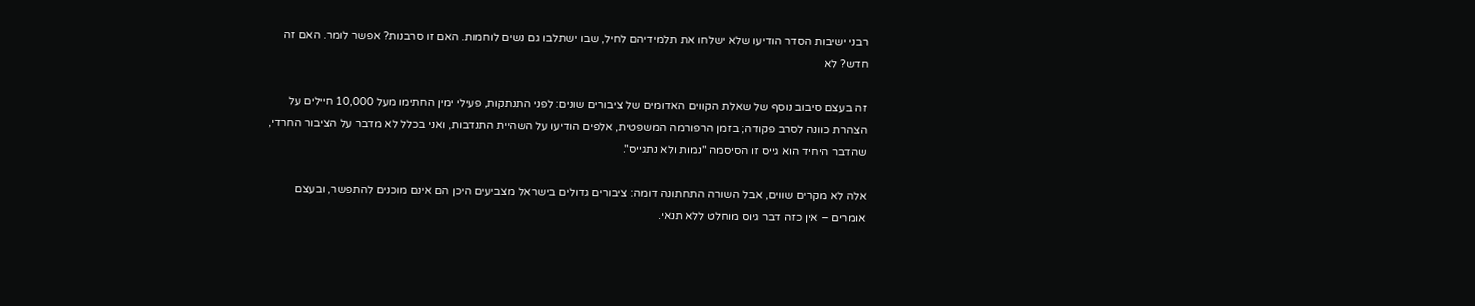רבני ישיבות הסדר הודיעו שלא ישלחו את תלמידיהם לחיל, שבו ישתלבו גם נשים לוחמות. האם זו סרבנות? אפשר לומר. האם זה חדש? לא

זה בעצם סיבוב נוסף של שאלת הקווים האדומים של ציבורים שונים: לפני התנתקות, פעילי ימין החתימו מעל 10,000 חיילים על הצהרת כוונה לסרב פקודה; בזמן הרפורמה המשפטית, אלפים הודיעו על השהיית התנדבות, ואני בכלל לא מדבר על הציבור החרדי, שהדבר היחיד הוא גייס זו הסיסמה "נמות ולא נתגייס".

אלה לא מקרים שווים, אבל השורה התחתונה דומה: ציבורים גדולים בישראל מצביעים היכן הם אינם מוכנים להתפשר, ובעצם אומרים – אין כזה דבר גיוס מוחלט ללא תנאי.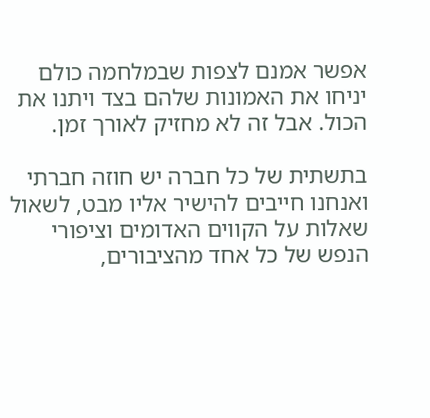אפשר אמנם לצפות שבמלחמה כולם יניחו את האמונות שלהם בצד ויתנו את הכול. אבל זה לא מחזיק לאורך זמן.

בתשתית של כל חברה יש חוזה חברתי ואנחנו חייבים להישיר אליו מבט, לשאול שאלות על הקווים האדומים וציפורי הנפש של כל אחד מהציבורים,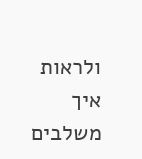ולראות איך משלבים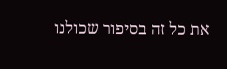את כל זה בסיפור שכולנו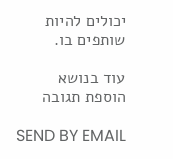יכולים להיות שותפים בו.

עוד בנושא
הוספת תגובה

SEND BY EMAIL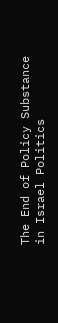The End of Policy Substance in Israel Politics